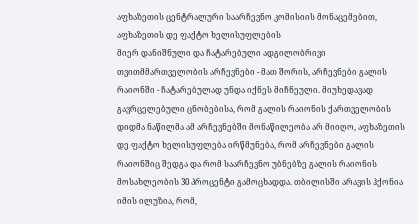აფხაზეთის ცენტრალური საარჩევნო კომისიის მონაცემებით, აფხაზეთის დე ფაქტო ხელისუფლების
მიერ დანიშნული და ჩატარებული ადგილობრივი თვითმმართველობის არჩევნები - მათ შორის, არჩევნები გალის რაიონში - ჩატარებულად უნდა იქნეს მიჩნეული. მიუხედავად გავრცელებული ცნობებისა, რომ გალის რაიონის ქართველობის დიდმა ნაწილმა ამ არჩევნებში მონაწილეობა არ მიიღო, აფხაზეთის დე ფაქტო ხელისუფლება ირწმუნება, რომ არჩევნები გალის რაიონშიც შედგა და რომ საარჩევნო უბნებზე გალის რაიონის მოსახლეობის 30 პროცენტი გამოცხადდა. თბილისში არავის ჰქონია იმის ილუზია, რომ,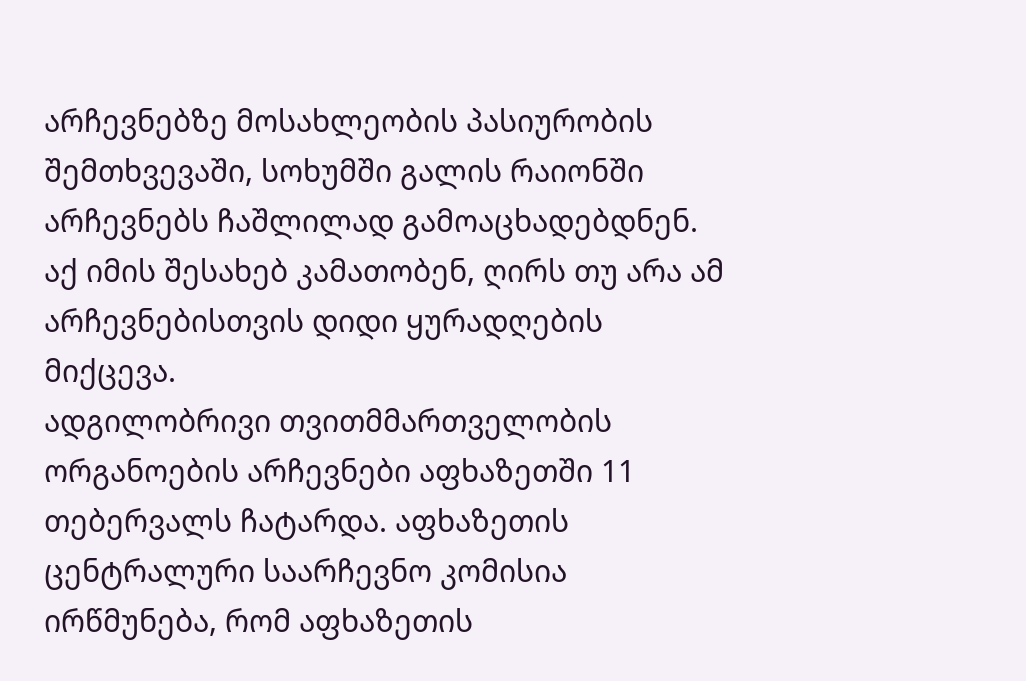არჩევნებზე მოსახლეობის პასიურობის შემთხვევაში, სოხუმში გალის რაიონში არჩევნებს ჩაშლილად გამოაცხადებდნენ. აქ იმის შესახებ კამათობენ, ღირს თუ არა ამ არჩევნებისთვის დიდი ყურადღების მიქცევა.
ადგილობრივი თვითმმართველობის ორგანოების არჩევნები აფხაზეთში 11 თებერვალს ჩატარდა. აფხაზეთის ცენტრალური საარჩევნო კომისია ირწმუნება, რომ აფხაზეთის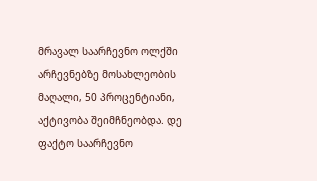მრავალ საარჩევნო ოლქში არჩევნებზე მოსახლეობის მაღალი, 50 პროცენტიანი, აქტივობა შეიმჩნეობდა. დე ფაქტო საარჩევნო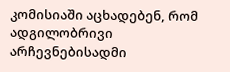კომისიაში აცხადებენ, რომ ადგილობრივი არჩევნებისადმი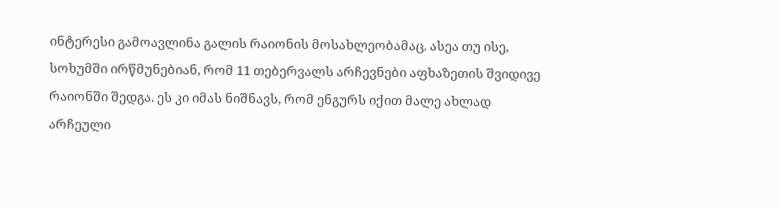ინტერესი გამოავლინა გალის რაიონის მოსახლეობამაც. ასეა თუ ისე, სოხუმში ირწმუნებიან, რომ 11 თებერვალს არჩევნები აფხაზეთის შვიდივე რაიონში შედგა. ეს კი იმას ნიშნავს, რომ ენგურს იქით მალე ახლად არჩეული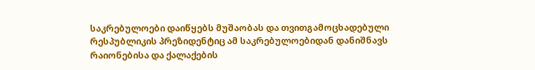საკრებულოები დაიწყებს მუშაობას და თვითგამოცხადებული რესპუბლიკის პრეზიდენტიც ამ საკრებულოებიდან დანიშნავს რაიონებისა და ქალაქების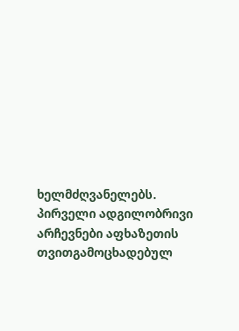ხელმძღვანელებს.
პირველი ადგილობრივი არჩევნები აფხაზეთის თვითგამოცხადებულ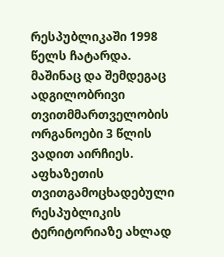რესპუბლიკაში 1998 წელს ჩატარდა. მაშინაც და შემდეგაც ადგილობრივი თვითმმართველობის ორგანოები 3 წლის ვადით აირჩიეს. აფხაზეთის თვითგამოცხადებული რესპუბლიკის ტერიტორიაზე ახლად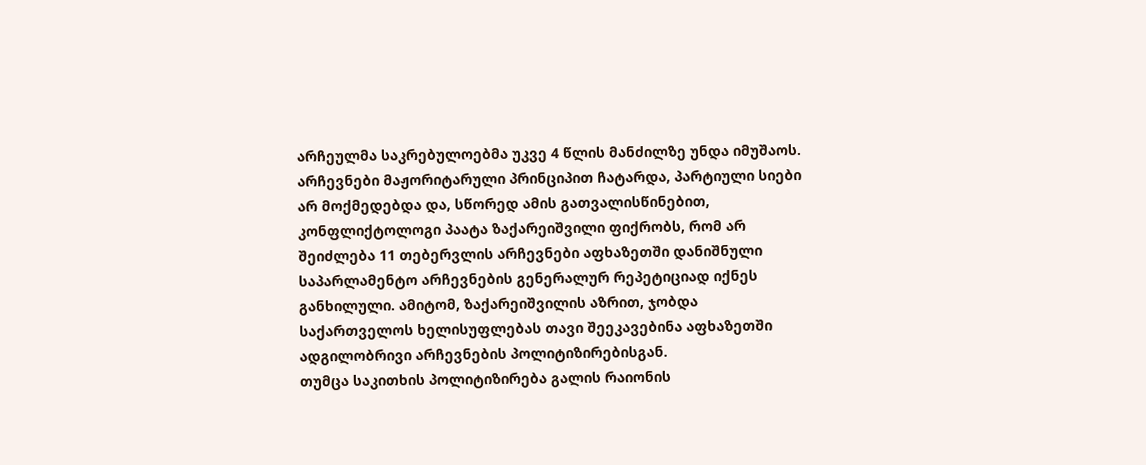არჩეულმა საკრებულოებმა უკვე 4 წლის მანძილზე უნდა იმუშაოს. არჩევნები მაჟორიტარული პრინციპით ჩატარდა, პარტიული სიები არ მოქმედებდა და, სწორედ ამის გათვალისწინებით, კონფლიქტოლოგი პაატა ზაქარეიშვილი ფიქრობს, რომ არ შეიძლება 11 თებერვლის არჩევნები აფხაზეთში დანიშნული საპარლამენტო არჩევნების გენერალურ რეპეტიციად იქნეს განხილული. ამიტომ, ზაქარეიშვილის აზრით, ჯობდა საქართველოს ხელისუფლებას თავი შეეკავებინა აფხაზეთში ადგილობრივი არჩევნების პოლიტიზირებისგან.
თუმცა საკითხის პოლიტიზირება გალის რაიონის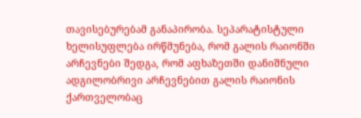თავისებურებამ განაპირობა. სეპარატისტული ხელისუფლება ირწმუნება, რომ გალის რაიონში არჩევნები შედგა, რომ აფხაზეთში დანიშნული ადგილობრივი არჩევნებით გალის რაიონის ქართველობაც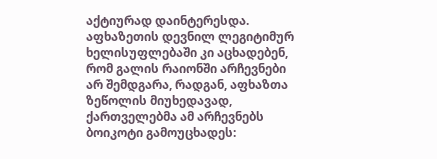აქტიურად დაინტერესდა. აფხაზეთის დევნილ ლეგიტიმურ ხელისუფლებაში კი აცხადებენ, რომ გალის რაიონში არჩევნები არ შემდგარა, რადგან, აფხაზთა ზეწოლის მიუხედავად, ქართველებმა ამ არჩევნებს ბოიკოტი გამოუცხადეს: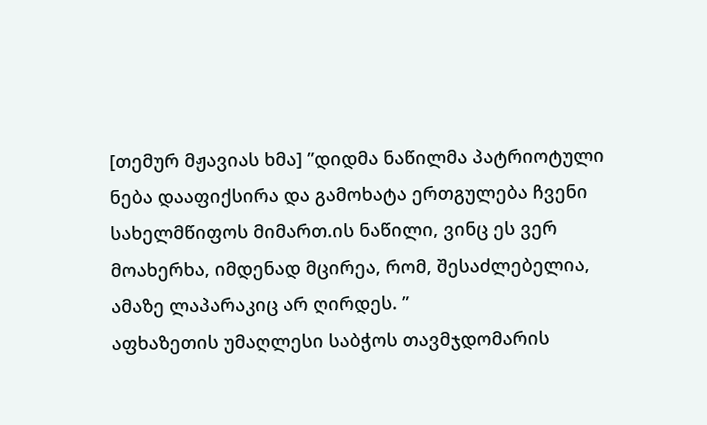[თემურ მჟავიას ხმა] ”დიდმა ნაწილმა პატრიოტული ნება დააფიქსირა და გამოხატა ერთგულება ჩვენი სახელმწიფოს მიმართ.ის ნაწილი, ვინც ეს ვერ მოახერხა, იმდენად მცირეა, რომ, შესაძლებელია, ამაზე ლაპარაკიც არ ღირდეს. ”
აფხაზეთის უმაღლესი საბჭოს თავმჯდომარის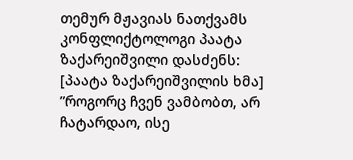თემურ მჟავიას ნათქვამს კონფლიქტოლოგი პაატა ზაქარეიშვილი დასძენს:
[პაატა ზაქარეიშვილის ხმა] ”როგორც ჩვენ ვამბობთ, არ ჩატარდაო, ისე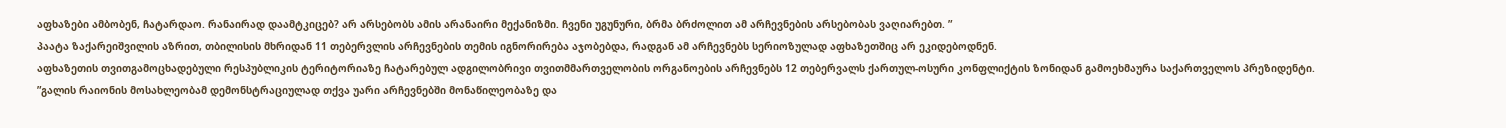აფხაზები ამბობენ, ჩატარდაო. რანაირად დაამტკიცებ? არ არსებობს ამის არანაირი მექანიზმი. ჩვენი უგუნური, ბრმა ბრძოლით ამ არჩევნების არსებობას ვაღიარებთ. ”
პაატა ზაქარეიშვილის აზრით, თბილისის მხრიდან 11 თებერვლის არჩევნების თემის იგნორირება აჯობებდა, რადგან ამ არჩევნებს სერიოზულად აფხაზეთშიც არ ეკიდებოდნენ.
აფხაზეთის თვითგამოცხადებული რესპუბლიკის ტერიტორიაზე ჩატარებულ ადგილობრივი თვითმმართველობის ორგანოების არჩევნებს 12 თებერვალს ქართულ-ოსური კონფლიქტის ზონიდან გამოეხმაურა საქართველოს პრეზიდენტი.
”გალის რაიონის მოსახლეობამ დემონსტრაციულად თქვა უარი არჩევნებში მონაწილეობაზე და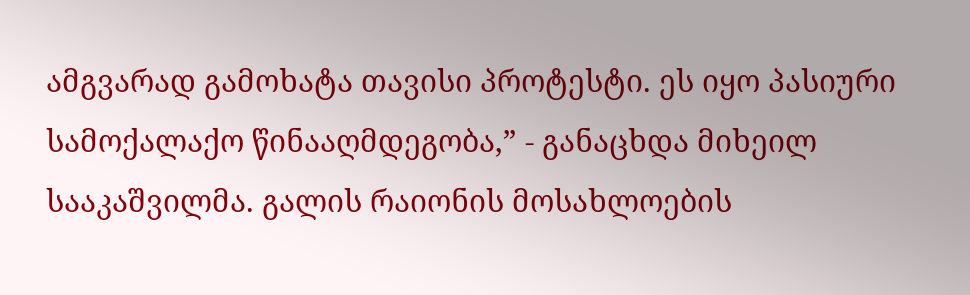ამგვარად გამოხატა თავისი პროტესტი. ეს იყო პასიური სამოქალაქო წინააღმდეგობა,” - განაცხდა მიხეილ სააკაშვილმა. გალის რაიონის მოსახლოების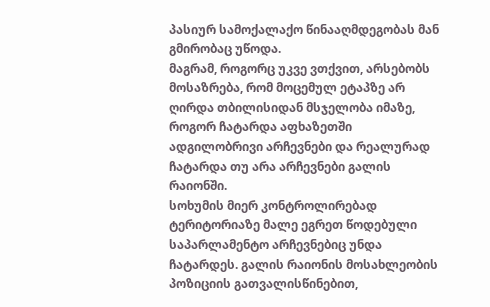პასიურ სამოქალაქო წინააღმდეგობას მან გმირობაც უწოდა.
მაგრამ, როგორც უკვე ვთქვით, არსებობს მოსაზრება, რომ მოცემულ ეტაპზე არ ღირდა თბილისიდან მსჯელობა იმაზე, როგორ ჩატარდა აფხაზეთში ადგილობრივი არჩევნები და რეალურად ჩატარდა თუ არა არჩევნები გალის რაიონში.
სოხუმის მიერ კონტროლირებად ტერიტორიაზე მალე ეგრეთ წოდებული საპარლამენტო არჩევნებიც უნდა ჩატარდეს. გალის რაიონის მოსახლეობის პოზიციის გათვალისწინებით,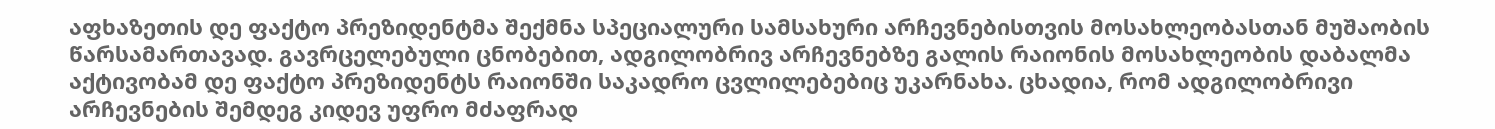აფხაზეთის დე ფაქტო პრეზიდენტმა შექმნა სპეციალური სამსახური არჩევნებისთვის მოსახლეობასთან მუშაობის წარსამართავად. გავრცელებული ცნობებით, ადგილობრივ არჩევნებზე გალის რაიონის მოსახლეობის დაბალმა აქტივობამ დე ფაქტო პრეზიდენტს რაიონში საკადრო ცვლილებებიც უკარნახა. ცხადია, რომ ადგილობრივი არჩევნების შემდეგ კიდევ უფრო მძაფრად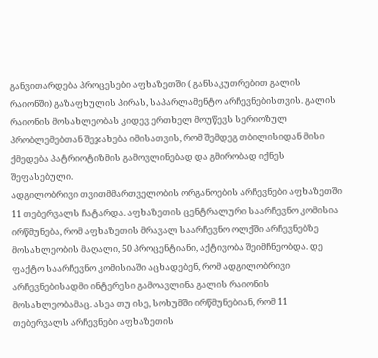განვითარდება პროცესები აფხაზეთში ( განსაკუთრებით გალის რაიონში) გაზაფხულის პირას, საპარლამენტო არჩევნებისთვის. გალის რაიონის მოსახლეობას კიდევ ერთხელ მოუწევს სერიოზულ პრობლემებთან შეჯახება იმისათვის, რომ შემდეგ თბილისიდან მისი ქმედება პატრიოტიზმის გამოვლინებად და გმირობად იქნეს შეფასებული.
ადგილობრივი თვითმმართველობის ორგანოების არჩევნები აფხაზეთში 11 თებერვალს ჩატარდა. აფხაზეთის ცენტრალური საარჩევნო კომისია ირწმუნება, რომ აფხაზეთის მრავალ საარჩევნო ოლქში არჩევნებზე მოსახლეობის მაღალი, 50 პროცენტიანი, აქტივობა შეიმჩნეობდა. დე ფაქტო საარჩევნო კომისიაში აცხადებენ, რომ ადგილობრივი არჩევნებისადმი ინტერესი გამოავლინა გალის რაიონის მოსახლეობამაც. ასეა თუ ისე, სოხუმში ირწმუნებიან, რომ 11 თებერვალს არჩევნები აფხაზეთის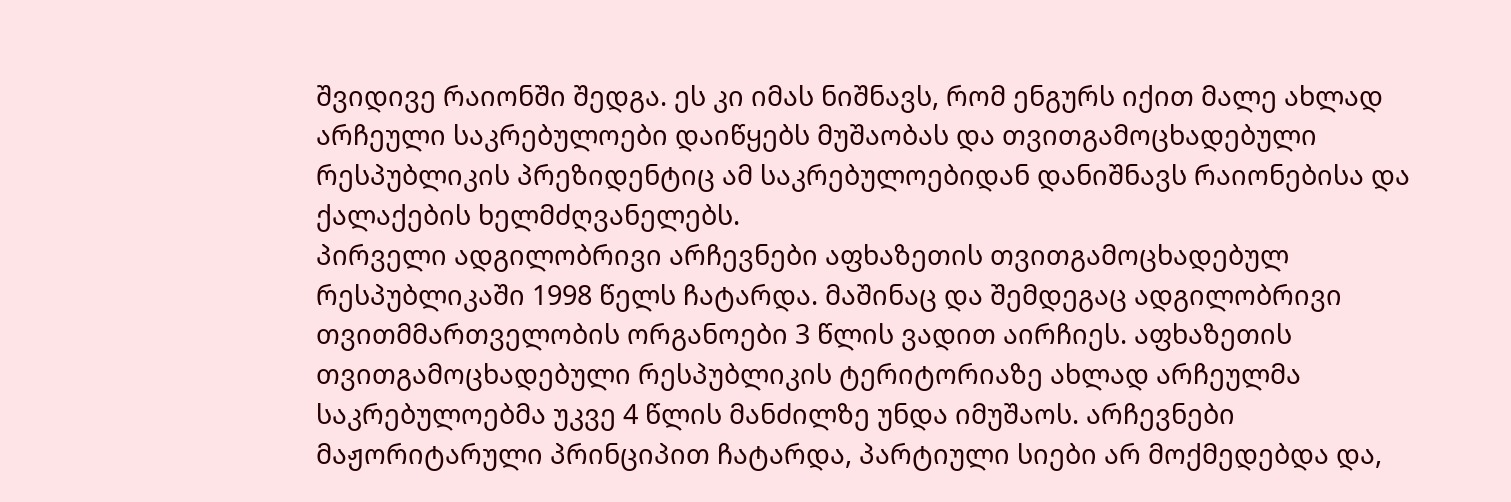შვიდივე რაიონში შედგა. ეს კი იმას ნიშნავს, რომ ენგურს იქით მალე ახლად არჩეული საკრებულოები დაიწყებს მუშაობას და თვითგამოცხადებული რესპუბლიკის პრეზიდენტიც ამ საკრებულოებიდან დანიშნავს რაიონებისა და ქალაქების ხელმძღვანელებს.
პირველი ადგილობრივი არჩევნები აფხაზეთის თვითგამოცხადებულ რესპუბლიკაში 1998 წელს ჩატარდა. მაშინაც და შემდეგაც ადგილობრივი თვითმმართველობის ორგანოები 3 წლის ვადით აირჩიეს. აფხაზეთის თვითგამოცხადებული რესპუბლიკის ტერიტორიაზე ახლად არჩეულმა საკრებულოებმა უკვე 4 წლის მანძილზე უნდა იმუშაოს. არჩევნები მაჟორიტარული პრინციპით ჩატარდა, პარტიული სიები არ მოქმედებდა და,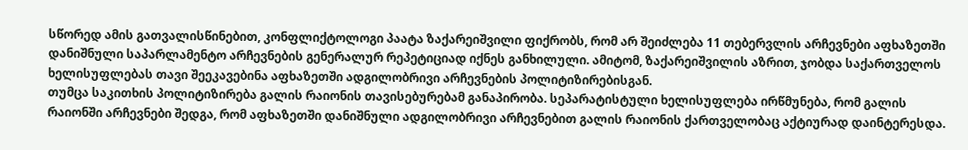სწორედ ამის გათვალისწინებით, კონფლიქტოლოგი პაატა ზაქარეიშვილი ფიქრობს, რომ არ შეიძლება 11 თებერვლის არჩევნები აფხაზეთში დანიშნული საპარლამენტო არჩევნების გენერალურ რეპეტიციად იქნეს განხილული. ამიტომ, ზაქარეიშვილის აზრით, ჯობდა საქართველოს ხელისუფლებას თავი შეეკავებინა აფხაზეთში ადგილობრივი არჩევნების პოლიტიზირებისგან.
თუმცა საკითხის პოლიტიზირება გალის რაიონის თავისებურებამ განაპირობა. სეპარატისტული ხელისუფლება ირწმუნება, რომ გალის რაიონში არჩევნები შედგა, რომ აფხაზეთში დანიშნული ადგილობრივი არჩევნებით გალის რაიონის ქართველობაც აქტიურად დაინტერესდა.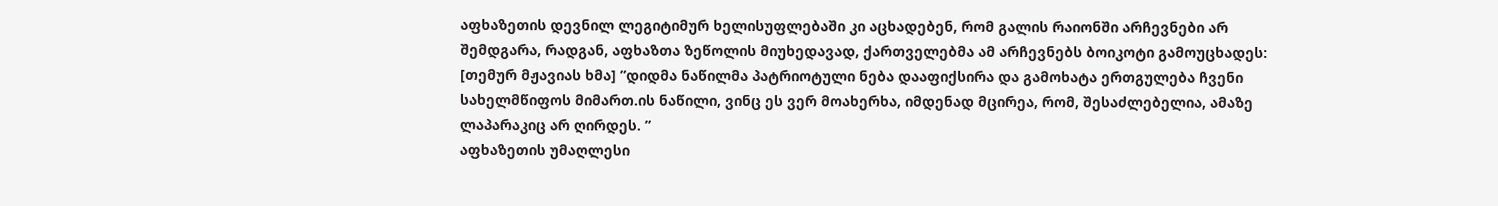აფხაზეთის დევნილ ლეგიტიმურ ხელისუფლებაში კი აცხადებენ, რომ გალის რაიონში არჩევნები არ შემდგარა, რადგან, აფხაზთა ზეწოლის მიუხედავად, ქართველებმა ამ არჩევნებს ბოიკოტი გამოუცხადეს:
[თემურ მჟავიას ხმა] ”დიდმა ნაწილმა პატრიოტული ნება დააფიქსირა და გამოხატა ერთგულება ჩვენი სახელმწიფოს მიმართ.ის ნაწილი, ვინც ეს ვერ მოახერხა, იმდენად მცირეა, რომ, შესაძლებელია, ამაზე ლაპარაკიც არ ღირდეს. ”
აფხაზეთის უმაღლესი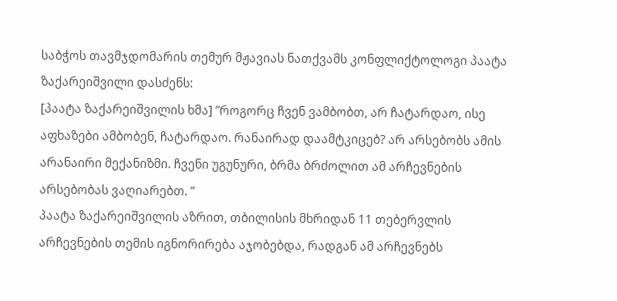საბჭოს თავმჯდომარის თემურ მჟავიას ნათქვამს კონფლიქტოლოგი პაატა ზაქარეიშვილი დასძენს:
[პაატა ზაქარეიშვილის ხმა] ”როგორც ჩვენ ვამბობთ, არ ჩატარდაო, ისე აფხაზები ამბობენ, ჩატარდაო. რანაირად დაამტკიცებ? არ არსებობს ამის არანაირი მექანიზმი. ჩვენი უგუნური, ბრმა ბრძოლით ამ არჩევნების არსებობას ვაღიარებთ. ”
პაატა ზაქარეიშვილის აზრით, თბილისის მხრიდან 11 თებერვლის არჩევნების თემის იგნორირება აჯობებდა, რადგან ამ არჩევნებს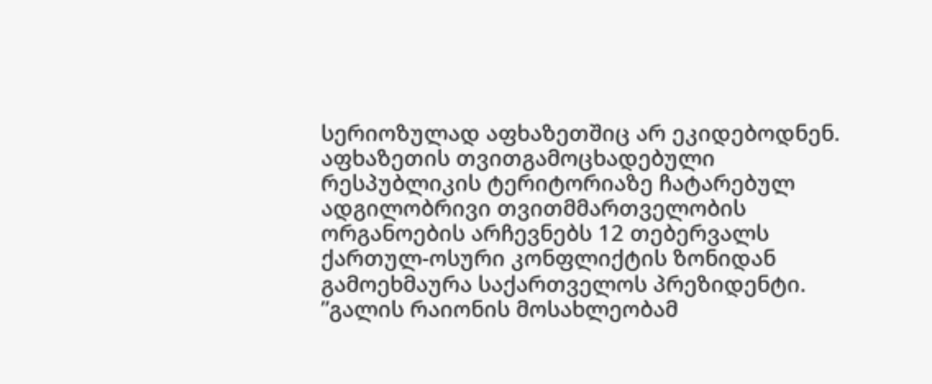სერიოზულად აფხაზეთშიც არ ეკიდებოდნენ.
აფხაზეთის თვითგამოცხადებული რესპუბლიკის ტერიტორიაზე ჩატარებულ ადგილობრივი თვითმმართველობის ორგანოების არჩევნებს 12 თებერვალს ქართულ-ოსური კონფლიქტის ზონიდან გამოეხმაურა საქართველოს პრეზიდენტი.
”გალის რაიონის მოსახლეობამ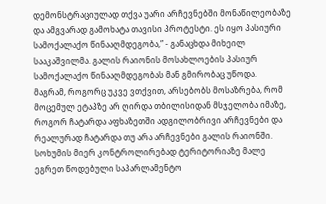დემონსტრაციულად თქვა უარი არჩევნებში მონაწილეობაზე და ამგვარად გამოხატა თავისი პროტესტი. ეს იყო პასიური სამოქალაქო წინააღმდეგობა,” - განაცხდა მიხეილ სააკაშვილმა. გალის რაიონის მოსახლოების პასიურ სამოქალაქო წინააღმდეგობას მან გმირობაც უწოდა.
მაგრამ, როგორც უკვე ვთქვით, არსებობს მოსაზრება, რომ მოცემულ ეტაპზე არ ღირდა თბილისიდან მსჯელობა იმაზე, როგორ ჩატარდა აფხაზეთში ადგილობრივი არჩევნები და რეალურად ჩატარდა თუ არა არჩევნები გალის რაიონში.
სოხუმის მიერ კონტროლირებად ტერიტორიაზე მალე ეგრეთ წოდებული საპარლამენტო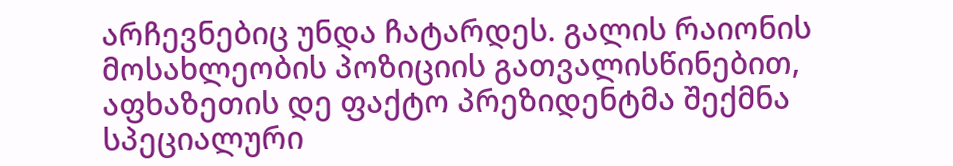არჩევნებიც უნდა ჩატარდეს. გალის რაიონის მოსახლეობის პოზიციის გათვალისწინებით, აფხაზეთის დე ფაქტო პრეზიდენტმა შექმნა სპეციალური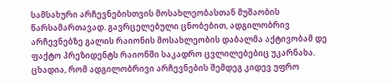სამსახური არჩევნებისთვის მოსახლეობასთან მუშაობის წარსამართავად. გავრცელებული ცნობებით, ადგილობრივ არჩევნებზე გალის რაიონის მოსახლეობის დაბალმა აქტივობამ დე ფაქტო პრეზიდენტს რაიონში საკადრო ცვლილებებიც უკარნახა. ცხადია, რომ ადგილობრივი არჩევნების შემდეგ კიდევ უფრო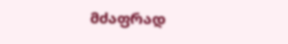მძაფრად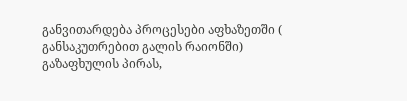განვითარდება პროცესები აფხაზეთში ( განსაკუთრებით გალის რაიონში) გაზაფხულის პირას,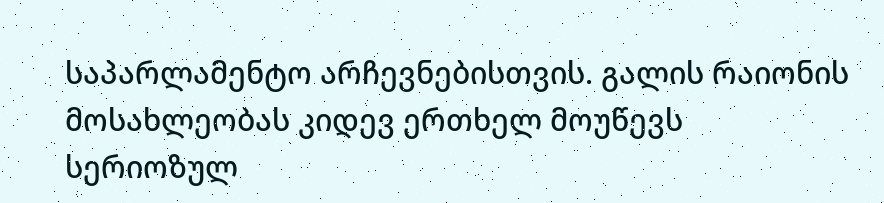საპარლამენტო არჩევნებისთვის. გალის რაიონის მოსახლეობას კიდევ ერთხელ მოუწევს სერიოზულ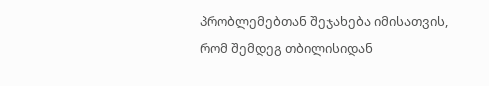პრობლემებთან შეჯახება იმისათვის, რომ შემდეგ თბილისიდან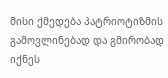მისი ქმედება პატრიოტიზმის გამოვლინებად და გმირობად იქნეს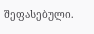შეფასებული.